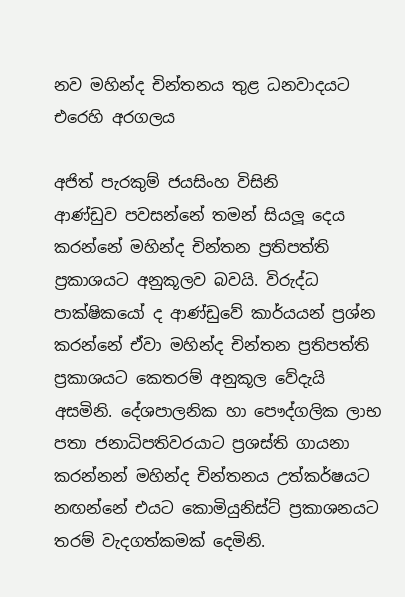නව මහින්ද චින්තනය තුළ ධනවාදයට එරෙහි අරගලය

අජිත් පැරකුම් ජයසිංහ විසිනි
ආණ්ඩුව පවසන්නේ තමන් සියලූ දෙය කරන්නේ මහින්ද චින්තන ප්‍රතිපත්ති ප්‍රකාශයට අනුකූලව බවයි. විරුද්ධ පාක්ෂිකයෝ ද ආණ්ඩුවේ කාර්යයන් ප්‍රශ්න කරන්නේ ඒවා මහින්ද චින්තන ප්‍රතිපත්ති ප්‍රකාශයට කෙතරම් අනුකූල වේදැයි අසමිනි. දේශපාලනික හා පෞද්ගලික ලාභ පතා ජනාධිපතිවරයාට ප්‍රශස්ති ගායනා කරන්නන් මහින්ද චින්තනය උත්කර්ෂයට නඟන්නේ එයට කොමියුනිස්ට් ප්‍රකාශනයට තරම් වැදගත්කමක් දෙමිනි.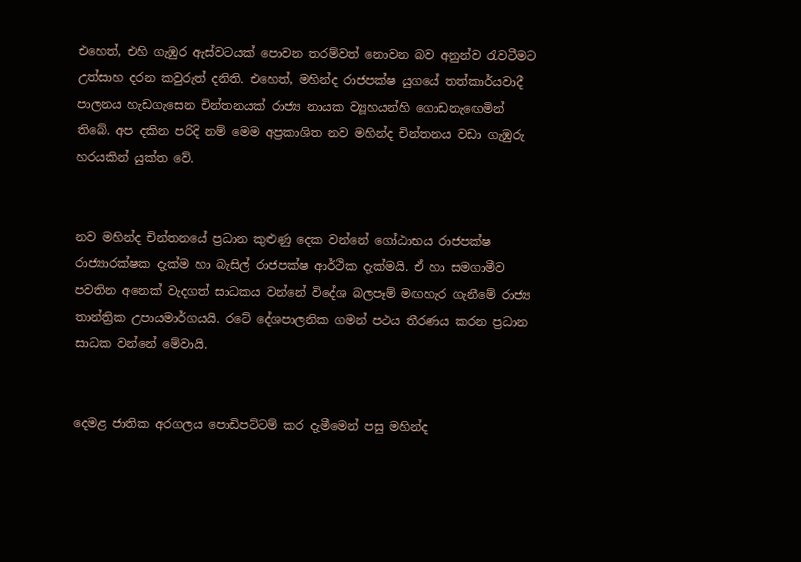එහෙත්, එහි ගැඹුර ඇස්වටයක් පොවන තරම්වත් නොවන බව අනුන්ව රැවටීමට උත්සාහ දරන කවුරුත් දනිති. එහෙත්, මහින්ද රාජපක්ෂ යුගයේ තත්කාර්යවාදී පාලනය හැඩගැසෙන චින්තනයක් රාජ්‍ය නායක ව්‍යූහයන්හි ගොඩනැඟෙමින් තිබේ. අප දකින පරිදි නම් මෙම අප්‍රකාශිත නව මහින්ද චින්තනය වඩා ගැඹුරු හරයකින් යුක්ත වේ.


නව මහින්ද චින්තනයේ ප්‍රධාන කුළුණු දෙක වන්නේ ගෝඨාභය රාජපක්ෂ රාජ්‍යාරක්ෂක දැක්ම හා බැසිල් රාජපක්ෂ ආර්ථික දැක්මයි. ඒ හා සමගාමීව පවතින අනෙක් වැදගත් සාධකය වන්නේ විදේශ බලපෑම් මඟහැර ගැනීමේ රාජ්‍ය තාන්ත්‍රික උපායමාර්ගයයි. රටේ දේශපාලනික ගමන් පථය තීරණය කරන ප්‍රධාන සාධක වන්නේ මේවායි.


දෙමළ ජාතික අරගලය පොඩිපට්ටම් කර දැමීමෙන් පසු මහින්ද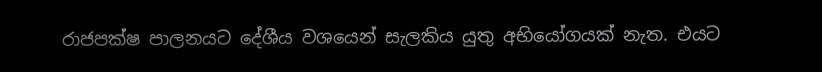රාජපක්ෂ පාලනයට දේශීය වශයෙන් සැලකිය යුතු අභියෝගයක් නැත. එයට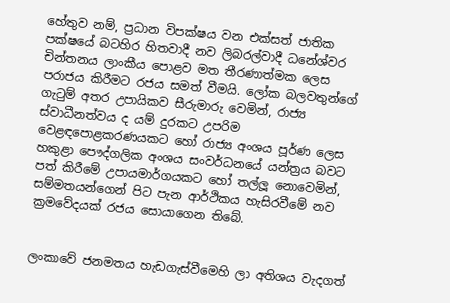හේතුව නම්, ප්‍රධාන විපක්ෂය වන එක්සත් ජාතික පක්ෂයේ බටහිර හිතවාදී නව ලිබරල්වාදී ධනේශ්වර චින්තනය ලාංකීය පොළව මත තීරණාත්මක ලෙස පරාජය කිරීමට රජය සමත් වීමයි. ලෝක බලවතුන්ගේ ගැටුම් අතර උපායිකව සීරුමාරු වෙමින්, රාජ්‍ය ස්වාධීනත්වය ද යම් දුරකට උපරිම වෙළඳපොළකරණයකට හෝ රාජ්‍ය අංශය පූර්ණ ලෙස හකුළා පෞද්ගලික අංශය සංවර්ධනයේ යන්ත්‍රය බවට පත් කිරීමේ උපායමාර්ගයකට හෝ තල්ලූ නොවෙමින්, සම්මතයන්ගෙන් පිට පැන ආර්ථිකය හැසිරවීමේ නව ක්‍රමවේදයක් රජය සොයාගෙන තිබේ.


ලංකාවේ ජනමතය හැඩගැස්වීමෙහි ලා අතිශය වැදගත්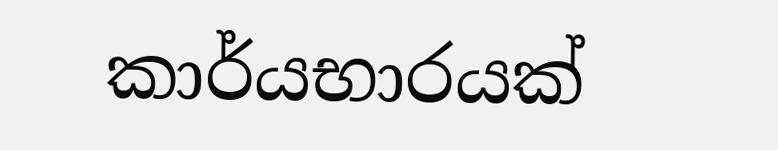කාර්යභාරයක්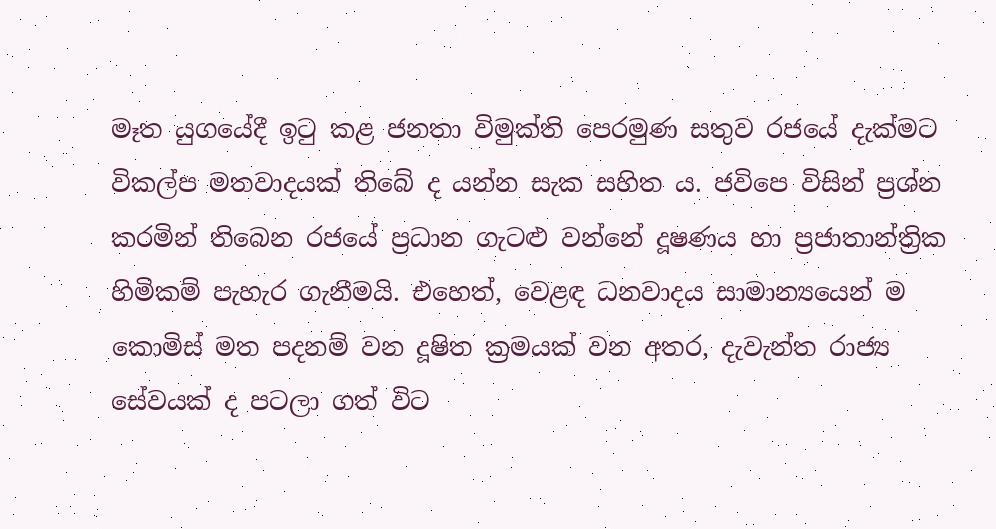මෑත යුගයේදී ඉටු කළ ජනතා විමුක්ති පෙරමුණ සතුව රජයේ දැක්මට විකල්ප මතවාදයක් තිබේ ද යන්න සැක සහිත ය. ජවිපෙ විසින් ප්‍රශ්න කරමින් තිබෙන රජයේ ප්‍රධාන ගැටළු වන්නේ දූෂණය හා ප්‍රජාතාන්ත්‍රික හිමිකම් පැහැර ගැනීමයි. එහෙත්, වෙළඳ ධනවාදය සාමාන්‍යයෙන් ම කොමිස් මත පදනම් වන දූෂිත ක්‍රමයක් වන අතර, දැවැන්ත රාජ්‍ය සේවයක් ද පටලා ගත් විට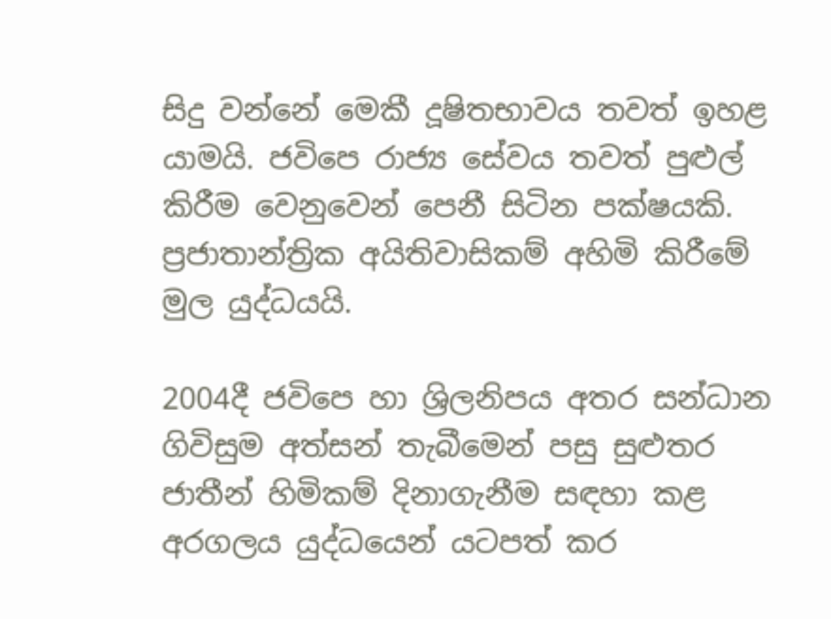සිදු වන්නේ මෙකී දූෂිතභාවය තවත් ඉහළ යාමයි. ජවිපෙ රාජ්‍ය සේවය තවත් පුළුල් කිරීම වෙනුවෙන් පෙනී සිටින පක්ෂයකි. ප්‍රජාතාන්ත්‍රික අයිතිවාසිකම් අහිමි කිරීමේ මුල යුද්ධයයි.

2004දී ජවිපෙ හා ශ්‍රිලනිපය අතර සන්ධාන ගිවිසුම අත්සන් තැබීමෙන් පසු සුළුතර ජාතීන් හිමිකම් දිනාගැනීම සඳහා කළ අරගලය යුද්ධයෙන් යටපත් කර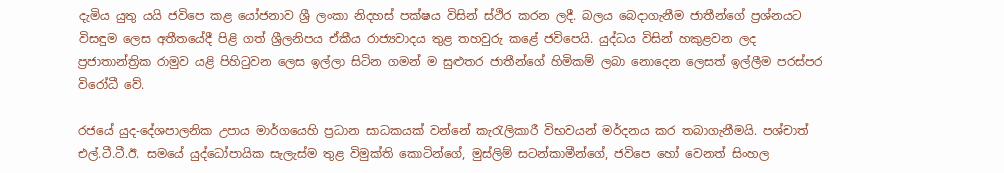දැමිය යුතු යයි ජවිපෙ කළ යෝජනාව ශ්‍රී ලංකා නිදහස් පක්ෂය විසින් ස්ථිර කරන ලදී. බලය බෙදාගැනීම ජාතීන්ගේ ප්‍රශ්නයට විසඳුම ලෙස අතීතයේදී පිළි ගත් ශ්‍රීලනිපය ඒකීය රාජ්‍යවාදය තුළ තහවුරු කළේ ජවිපෙයි. යුද්ධය විසින් හකුළවන ලද ප්‍රජාතාන්ත්‍රික රාමුව යළි පිහිටුවන ලෙස ඉල්ලා සිටින ගමන් ම සුළුතර ජාතීන්ගේ හිමිකම් ලබා නොදෙන ලෙසත් ඉල්ලීම පරස්පර විරෝධී වේ.

රජයේ යුද-දේශපාලනික උපාය මාර්ගයෙහි ප්‍රධාන සාධකයක් වන්නේ කැරැලිකාරී විභවයන් මර්දනය කර තබාගැනීමයි. පශ්චාත් එල්.ටී.ටී.ඊ. සමයේ යුද්ධෝපායික සැලැස්ම තුළ විමුක්ති කොටින්ගේ, මුස්ලිම් සටන්කාමීන්ගේ, ජවිපෙ හෝ වෙනත් සිංහල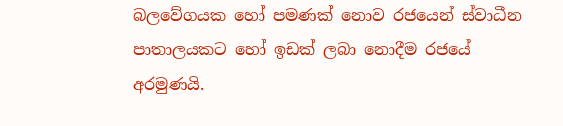බලවේගයක හෝ පමණක් නොව රජයෙන් ස්වාධීන පාතාලයකට හෝ ඉඩක් ලබා නොදීම රජයේ අරමුණයි.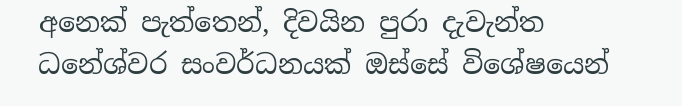අනෙක් පැත්තෙන්, දිවයින පුරා දැවැන්ත ධනේශ්වර සංවර්ධනයක් ඔස්සේ විශේෂයෙන්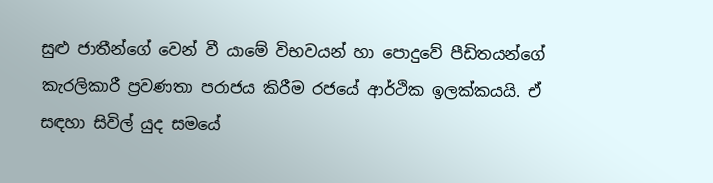සුළු ජාතීන්ගේ වෙන් වී යාමේ විභවයන් හා පොදුවේ පීඩිතයන්ගේ කැරලිකාරී ප්‍රවණතා පරාජය කිරීම රජයේ ආර්ථික ඉලක්කයයි. ඒ සඳහා සිවිල් යුද සමයේ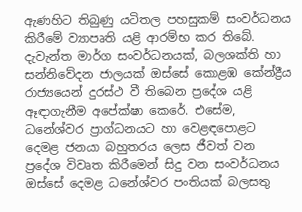ඇණහිට තිබුණු යටිතල පහසුකම් සංවර්ධනය කිරීමේ ව්‍යාපෘති යළි ආරම්භ කර තිබේ. දැවැන්ත මාර්ග සංවර්ධනයක්, බලශක්ති හා සන්නිවේදන ජාලයක් ඔස්සේ කොළඹ කේන්ද්‍රීය රාජ්‍යයෙන් දුරස්ථ වී තිබෙන ප්‍රදේශ යළි ඈඳාගැනීම අපේක්ෂා කෙරේ. එසේම, ධනේශ්වර ප්‍රාග්ධනයට හා වෙළඳපොළට දෙමළ ජනයා බහුතරය ලෙස ජීවත් වන ප්‍රදේශ විවෘත කිරීමෙන් සිදු වන සංවර්ධනය ඔස්සේ දෙමළ ධනේශ්වර පංතියක් බලසතු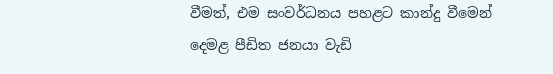වීමත්, එම සංවර්ධනය පහළට කාන්දු වීමෙන් දෙමළ පීඩිත ජනයා වැඩි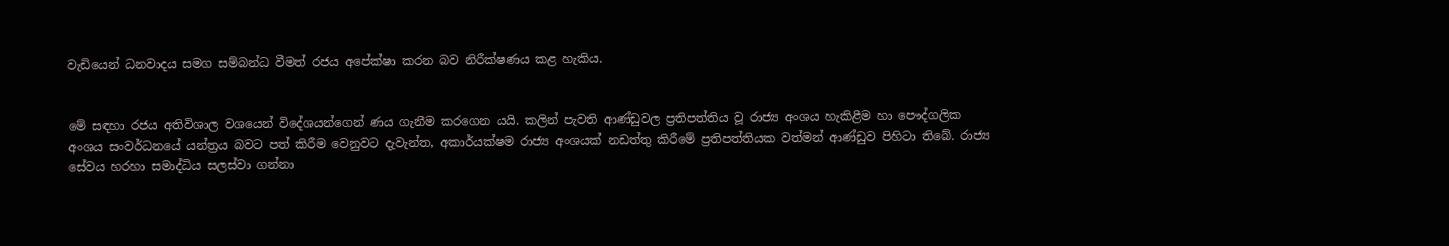වැඩියෙන් ධනවාදය සමග සම්බන්ධ වීමත් රජය අපේක්ෂා කරන බව නිරීක්ෂණය කළ හැකිය.


මේ සඳහා රජය අතිවිශාල වශයෙන් විදේශයන්ගෙන් ණය ගැනීම කරගෙන යයි. කලින් පැවති ආණ්ඩුවල ප්‍රතිපත්තිය වූ රාජ්‍ය අංශය හැකිළීම හා පෞද්ගලික අංශය සංවර්ධනයේ යන්ත්‍රය බවට පත් කිරීම වෙනුවට දැවැන්ත, අකාර්යක්ෂම රාජ්‍ය අංශයක් නඩත්තු කිරීමේ ප්‍රතිපත්තියක වත්මන් ආණ්ඩුව පිහිටා තිබේ. රාජ්‍ය සේවය හරහා සමාද්ධිය සලස්වා ගන්නා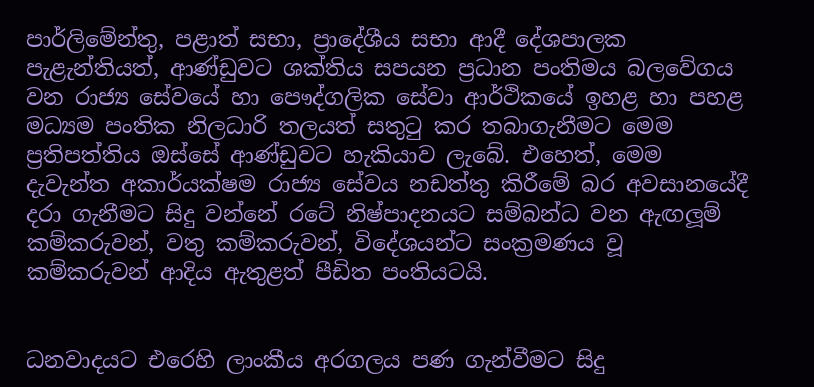පාර්ලිමේන්තු, පළාත් සභා, ප්‍රාදේශීය සභා ආදී දේශපාලක පැළැන්තියත්, ආණ්ඩුවට ශක්තිය සපයන ප්‍රධාන පංතිමය බලවේගය වන රාජ්‍ය සේවයේ හා පෞද්ගලික සේවා ආර්ථිකයේ ඉහළ හා පහළ මධ්‍යම පංතික නිලධාරි තලයත් සතුටු කර තබාගැනීමට මෙම ප්‍රතිපත්තිය ඔස්සේ ආණ්ඩුවට හැකියාව ලැබේ. එහෙත්, මෙම දැවැන්ත අකාර්යක්ෂම රාජ්‍ය සේවය නඩත්තු කිරීමේ බර අවසානයේදී දරා ගැනීමට සිදු වන්නේ රටේ නිෂ්පාදනයට සම්බන්ධ වන ඇඟලූම් කම්කරුවන්, වතු කම්කරුවන්, විදේශයන්ට සංක්‍රමණය වූ කම්කරුවන් ආදිය ඇතුළත් පීඩිත පංතියටයි.


ධනවාදයට එරෙහි ලාංකීය අරගලය පණ ගැන්වීමට සිදු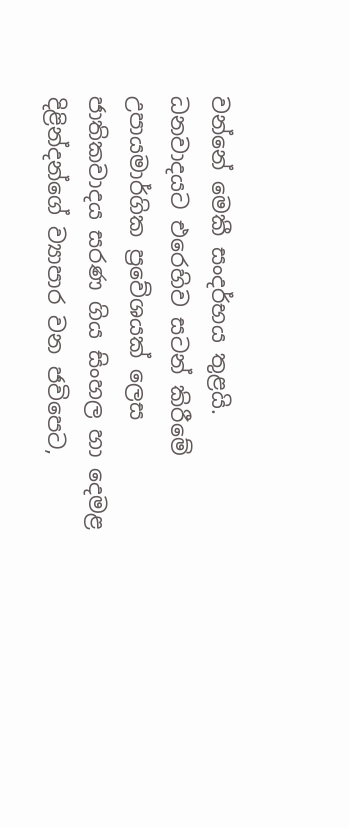වන්නේ මෙකී සංදර්භය තුළයි. ධනවාදයට එරෙහිව සටන් කිරීමේ උපායමාර්ගික ප්‍රවේශයක් ලෙස ජාතිකවාදය සරණ ගිය සිංහල හා දෙමළ දිළින්දන්ගේ ව්‍යාපාර වන ජවිපෙට,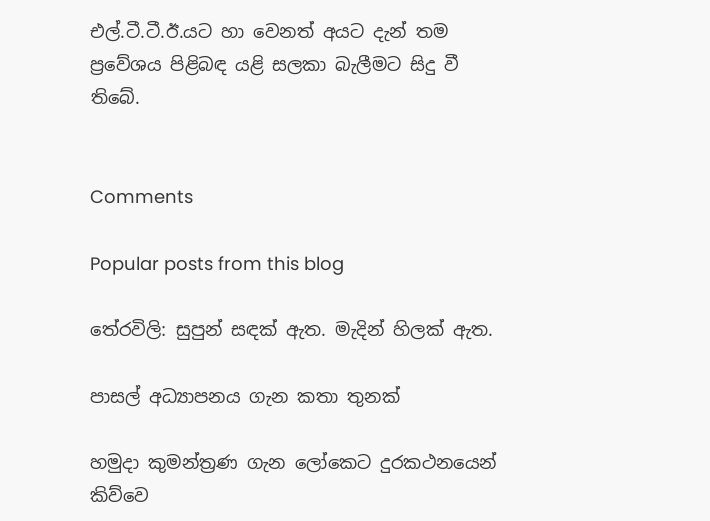එල්.ටී.ටී.ඊ.යට හා වෙනත් අයට දැන් තම ප්‍රවේශය පිළිබඳ යළි සලකා බැලීමට සිදු වී තිබේ.


Comments

Popular posts from this blog

තේරවිලි: සුපුන් සඳක් ඇත. මැදින් හිලක් ඇත.

පාසල් අධ්‍යාපනය ගැන කතා තුනක්

හමුදා කුමන්ත්‍රණ ගැන ලෝකෙට දුරකථනයෙන් කිව්වෙ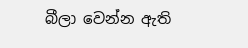බීලා වෙන්න ඇති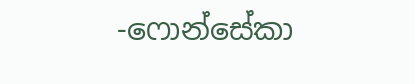-ෆොන්සේකා